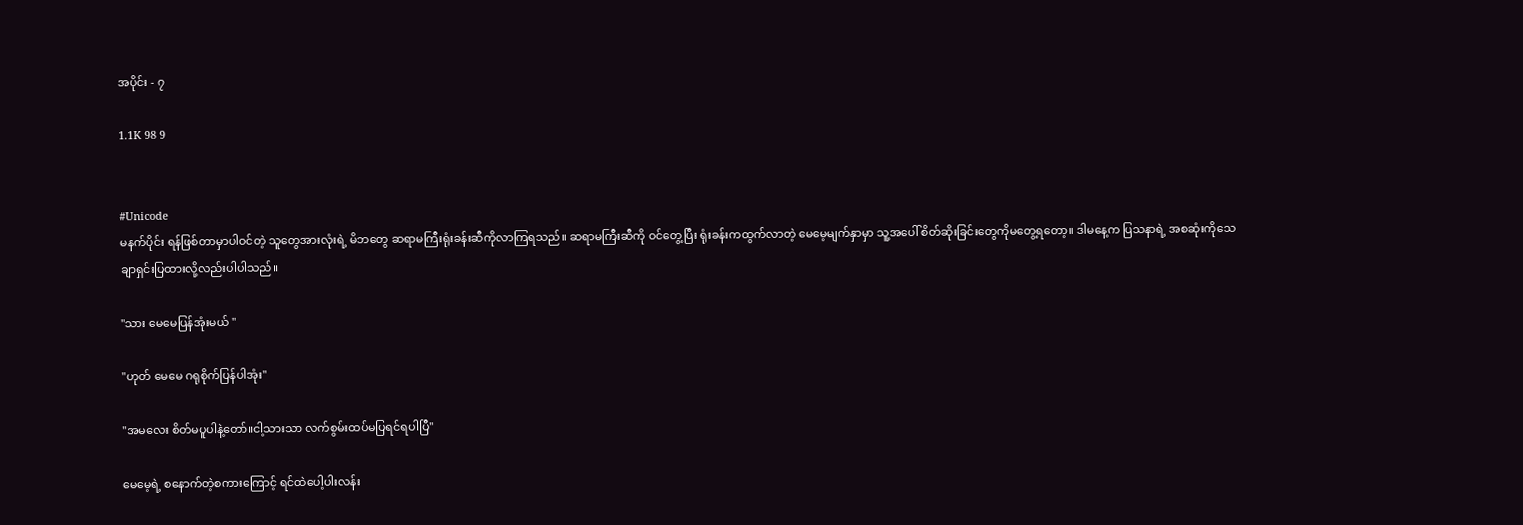အပိုင်း - ၇

1.1K 98 9


#Unicode
မနက်ပိုင်း ရန်ဖြစ်တာမှာပါဝင်တဲ့ သူတွေအားလုံးရဲ့ မိဘတွေ ဆရာမကြီးရုံးခန်းဆီကိုလာကြရသည်။ ဆရာမကြီးဆီကို ဝင်တွေ့ပြီး ရုံးခန်းကထွက်လာတဲ့ မေမေ့မျက်နှာမှာ သူ့အပေါ် စိတ်ဆိုးခြင်းတွေကိုမတွေ့ရတော့။ ဒါမနေ့က ပြသနာရဲ့ အစဆုံးကိုသေချာရှင်းပြထားလို့လည်းပါပါသည်။

"သား မေမေပြန်အုံးမယ် "

"ဟုတ် မေမေ ဂရုစိုက်ပြန်ပါအုံး"

"အမလေး စိတ်မပူပါနဲ့တော်။ငါ့သားသာ လက်စွမ်းထပ်မပြရင်ရပါပြီ"

မေမေ့ရဲ့ စနောက်တဲ့စကားကြောင့် ရင်ထဲပေါ့ပါးလန်း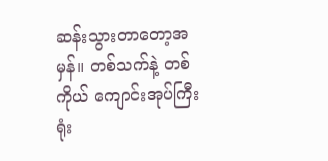ဆန်းသွားတာတော့အမှန်။ တစ်သက်နဲ့ တစ်ကိုယ် ကျောင်းအုပ်ကြီးရုံး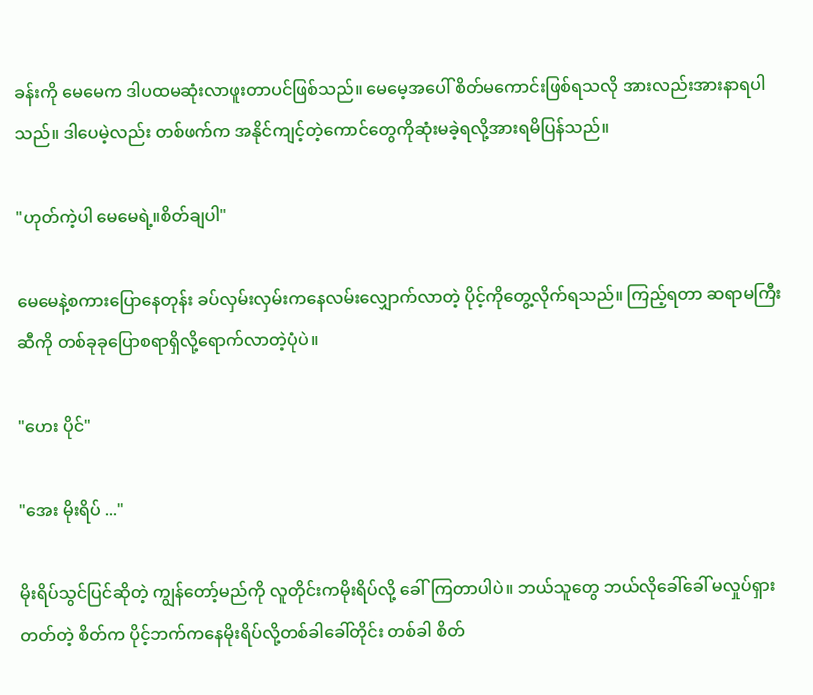ခန်းကို မေမေက ဒါပထမဆုံးလာဖူးတာပင်ဖြစ်သည်။ မေမေ့အပေါ် စိတ်မကောင်းဖြစ်ရသလို အားလည်းအားနာရပါသည်။ ဒါပေမဲ့လည်း တစ်ဖက်က အနိုင်ကျင့်တဲ့ကောင်တွေကိုဆုံးမခဲ့ရလို့အားရမိပြန်သည်။

"ဟုတ်ကဲ့ပါ မေမေရဲ့။စိတ်ချပါ"

မေမေနဲ့စကားပြောနေတုန်း ခပ်လှမ်းလှမ်းကနေလမ်းလျှောက်လာတဲ့ ပိုင့်ကိုတွေ့လိုက်ရသည်။ ကြည့်ရတာ ဆရာမကြီး ဆီကို တစ်ခုခုပြောစရာရှိလို့ရောက်လာတဲ့ပုံပဲ။

"ဟေး ပိုင်"

"အေး မိုးရိပ် ..."

မိုးရိပ်သွင်ပြင်ဆိုတဲ့ ကျွန်တော့်မည်ကို လူတိုင်းကမိုးရိပ်လို့ ခေါ်ကြတာပါပဲ။ ဘယ်သူတွေ ဘယ်လိုခေါ်ခေါ် မလှုပ်ရှားတတ်တဲ့ စိတ်က ပိုင့်ဘက်ကနေမိုးရိပ်လို့တစ်ခါခေါ်တိုင်း တစ်ခါ စိတ်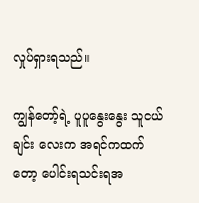လှုပ်ရှားရသည်။

ကျွန်တော့်ရဲ့ ပူပူနွေးနွေး သူငယ်ချင်း လေးက အရင်ကထက်တော့ ပေါင်းရသင်းရအ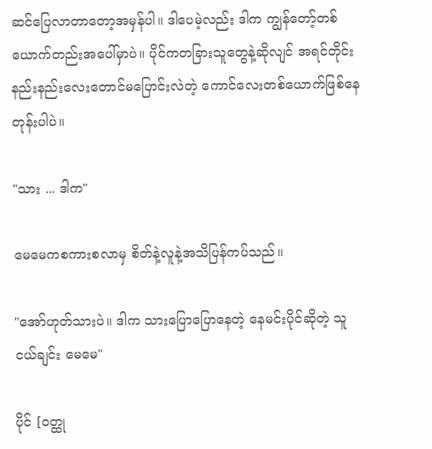ဆင်ပြေလာတာတော့အမှန်ပါ။ ဒါပေမဲ့လည်း ဒါက ကျွန်တော့်တစ်ယောက်တည်းအပေါ်မှာပဲ။ ပိုင်ကတခြားသူတွေနဲ့ဆိုလျင် အရင်တိုင်း နည်းနည်းလေးတောင်မပြောင်းလဲတဲ့ ကောင်လေးတစ်ယောက်ဖြစ်နေတုန်းပါပဲ။

"သား ... ဒါက"

မေမေကစကားစလာမှ စိတ်နဲ့လူနဲ့အသိပြန်ကပ်သည်။

"အော်ဟုတ်သားပဲ။ ဒါက သားပြောပြောနေတဲ့ နေမင်းပိုင်ဆိုတဲ့ သူငယ်ချင်း မေမေ"

ပိုင် [ဝတ္ထု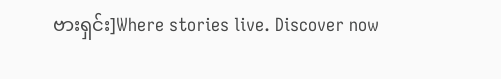ဗားရှင်း]Where stories live. Discover now